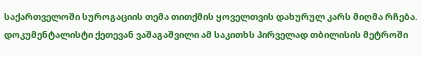საქართველოში სუროგაციის თემა თითქმის ყოველთვის დახურულ კარს მიღმა რჩება. დოკუმენტალისტი ქეთევან ვაშაგაშვილი ამ საკითხს პირველად თბილისის მეტროში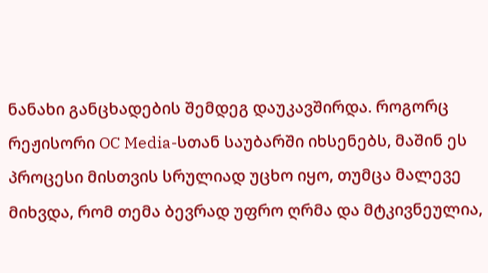ნანახი განცხადების შემდეგ დაუკავშირდა. როგორც რეჟისორი OC Media-სთან საუბარში იხსენებს, მაშინ ეს პროცესი მისთვის სრულიად უცხო იყო, თუმცა მალევე მიხვდა, რომ თემა ბევრად უფრო ღრმა და მტკივნეულია,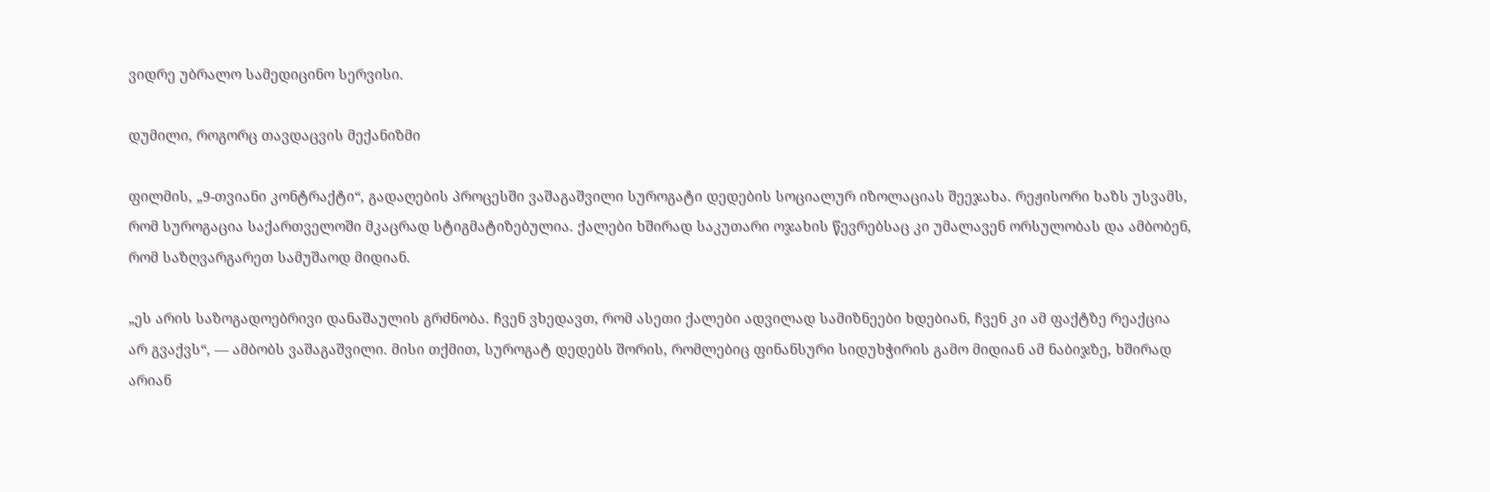ვიდრე უბრალო სამედიცინო სერვისი.

დუმილი, როგორც თავდაცვის მექანიზმი

ფილმის, „9-თვიანი კონტრაქტი“, გადაღების პროცესში ვაშაგაშვილი სუროგატი დედების სოციალურ იზოლაციას შეეჯახა. რეჟისორი ხაზს უსვამს, რომ სუროგაცია საქართველოში მკაცრად სტიგმატიზებულია. ქალები ხშირად საკუთარი ოჯახის წევრებსაც კი უმალავენ ორსულობას და ამბობენ, რომ საზღვარგარეთ სამუშაოდ მიდიან.

„ეს არის საზოგადოებრივი დანაშაულის გრძნობა. ჩვენ ვხედავთ, რომ ასეთი ქალები ადვილად სამიზნეები ხდებიან, ჩვენ კი ამ ფაქტზე რეაქცია არ გვაქვს“, — ამბობს ვაშაგაშვილი. მისი თქმით, სუროგატ დედებს შორის, რომლებიც ფინანსური სიდუხჭირის გამო მიდიან ამ ნაბიჯზე, ხშირად არიან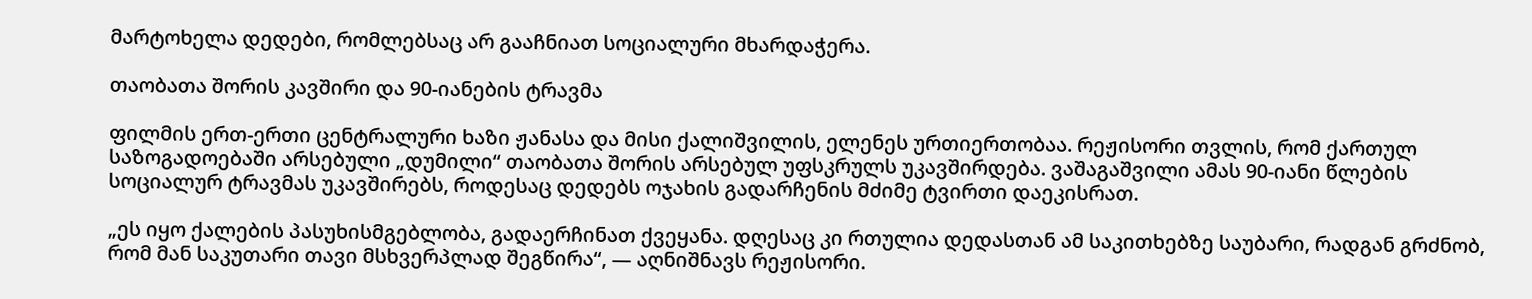მარტოხელა დედები, რომლებსაც არ გააჩნიათ სოციალური მხარდაჭერა.

თაობათა შორის კავშირი და 90-იანების ტრავმა

ფილმის ერთ-ერთი ცენტრალური ხაზი ჟანასა და მისი ქალიშვილის, ელენეს ურთიერთობაა. რეჟისორი თვლის, რომ ქართულ საზოგადოებაში არსებული „დუმილი“ თაობათა შორის არსებულ უფსკრულს უკავშირდება. ვაშაგაშვილი ამას 90-იანი წლების სოციალურ ტრავმას უკავშირებს, როდესაც დედებს ოჯახის გადარჩენის მძიმე ტვირთი დაეკისრათ.

„ეს იყო ქალების პასუხისმგებლობა, გადაერჩინათ ქვეყანა. დღესაც კი რთულია დედასთან ამ საკითხებზე საუბარი, რადგან გრძნობ, რომ მან საკუთარი თავი მსხვერპლად შეგწირა“, — აღნიშნავს რეჟისორი.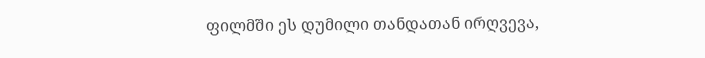ფილმში ეს დუმილი თანდათან ირღვევა,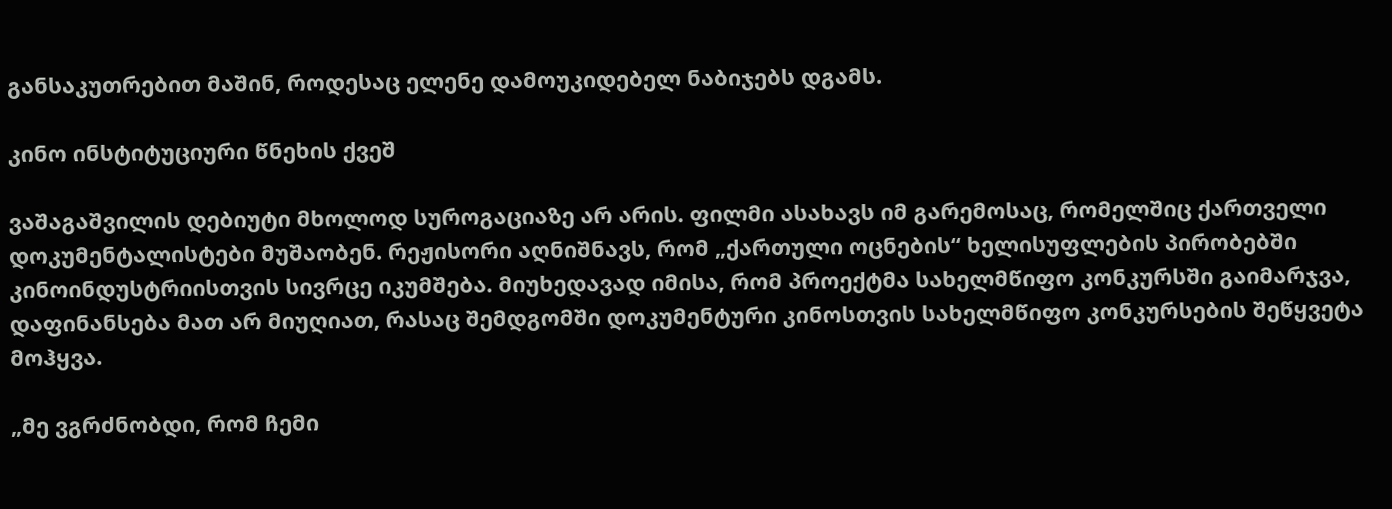განსაკუთრებით მაშინ, როდესაც ელენე დამოუკიდებელ ნაბიჯებს დგამს.

კინო ინსტიტუციური წნეხის ქვეშ

ვაშაგაშვილის დებიუტი მხოლოდ სუროგაციაზე არ არის. ფილმი ასახავს იმ გარემოსაც, რომელშიც ქართველი დოკუმენტალისტები მუშაობენ. რეჟისორი აღნიშნავს, რომ „ქართული ოცნების“ ხელისუფლების პირობებში კინოინდუსტრიისთვის სივრცე იკუმშება. მიუხედავად იმისა, რომ პროექტმა სახელმწიფო კონკურსში გაიმარჯვა, დაფინანსება მათ არ მიუღიათ, რასაც შემდგომში დოკუმენტური კინოსთვის სახელმწიფო კონკურსების შეწყვეტა მოჰყვა.

„მე ვგრძნობდი, რომ ჩემი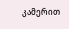კამერით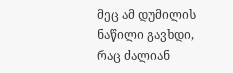მეც ამ დუმილის ნაწილი გავხდი, რაც ძალიან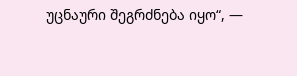უცნაური შეგრძნება იყო“, —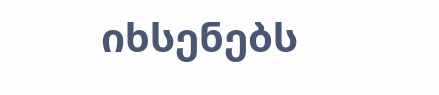იხსენებს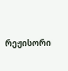რეჟისორი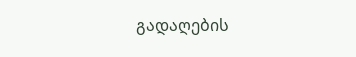გადაღების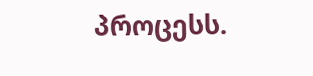პროცესს.